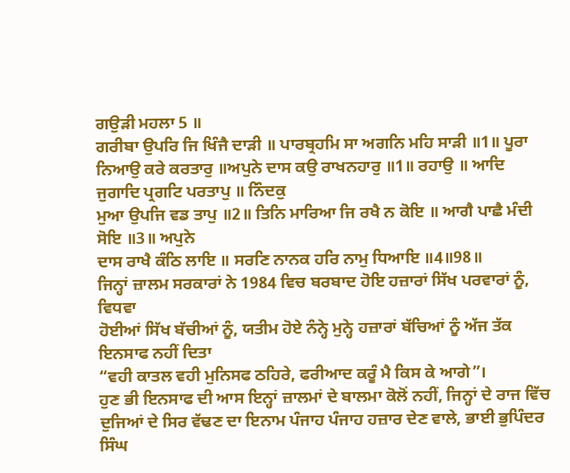ਗਉੜੀ ਮਹਲਾ 5 ॥
ਗਰੀਬਾ ਉਪਰਿ ਜਿ ਖਿੰਜੈ ਦਾੜੀ ॥ ਪਾਰਬ੍ਰਹਮਿ ਸਾ ਅਗਨਿ ਮਹਿ ਸਾੜੀ ॥1॥ ਪੂਰਾ
ਨਿਆਉ ਕਰੇ ਕਰਤਾਰੁ ॥ਅਪੁਨੇ ਦਾਸ ਕਉ ਰਾਖਨਹਾਰੁ ॥1॥ ਰਹਾਉ ॥ ਆਦਿ ਜੁਗਾਦਿ ਪ੍ਰਗਟਿ ਪਰਤਾਪੁ ॥ ਨਿੰਦਕੁ
ਮੁਆ ਉਪਜਿ ਵਡ ਤਾਪੁ ॥2॥ ਤਿਨਿ ਮਾਰਿਆ ਜਿ ਰਖੈ ਨ ਕੋਇ ॥ ਆਗੈ ਪਾਛੈ ਮੰਦੀ ਸੋਇ ॥3॥ ਅਪੁਨੇ
ਦਾਸ ਰਾਖੈ ਕੰਠਿ ਲਾਇ ॥ ਸਰਣਿ ਨਾਨਕ ਹਰਿ ਨਾਮੁ ਧਿਆਇ ॥4॥98॥
ਜਿਨ੍ਹਾਂ ਜ਼ਾਲਮ ਸਰਕਾਰਾਂ ਨੇ 1984 ਵਿਚ ਬਰਬਾਦ ਹੋਇ ਹਜ਼ਾਰਾਂ ਸਿੱਖ ਪਰਵਾਰਾਂ ਨੂੰ, ਵਿਧਵਾ
ਹੋਈਆਂ ਸਿੱਖ ਬੱਚੀਆਂ ਨੂੰ, ਯਤੀਮ ਹੋਏ ਨੰਨ੍ਹੇ ਮੁਨ੍ਹੇ ਹਜ਼ਾਰਾਂ ਬੱਚਿਆਂ ਨੂੰ ਅੱਜ ਤੱਕ
ਇਨਸਾਫ ਨਹੀਂ ਦਿਤਾ
“ਵਹੀ ਕਾਤਲ ਵਹੀ ਮੁਨਿਸਫ ਠਹਿਰੇ, ਫਰੀਆਦ ਕਰੂੰ ਮੈ ਕਿਸ ਕੇ ਆਗੇ”।
ਹੁਣ ਭੀ ਇਨਸਾਫ ਦੀ ਆਸ ਇਨ੍ਹਾਂ ਜ਼ਾਲਮਾਂ ਦੇ ਬਾਲਮਾ ਕੋਲੋਂ ਨਹੀਂ, ਜਿਨ੍ਹਾਂ ਦੇ ਰਾਜ ਵਿੱਚ
ਦੁਜਿਆਂ ਦੇ ਸਿਰ ਵੱਢਣ ਦਾ ਇਨਾਮ ਪੰਜਾਹ ਪੰਜਾਹ ਹਜ਼ਾਰ ਦੇਣ ਵਾਲੇ, ਭਾਈ ਭੁਪਿੰਦਰ ਸਿੰਘ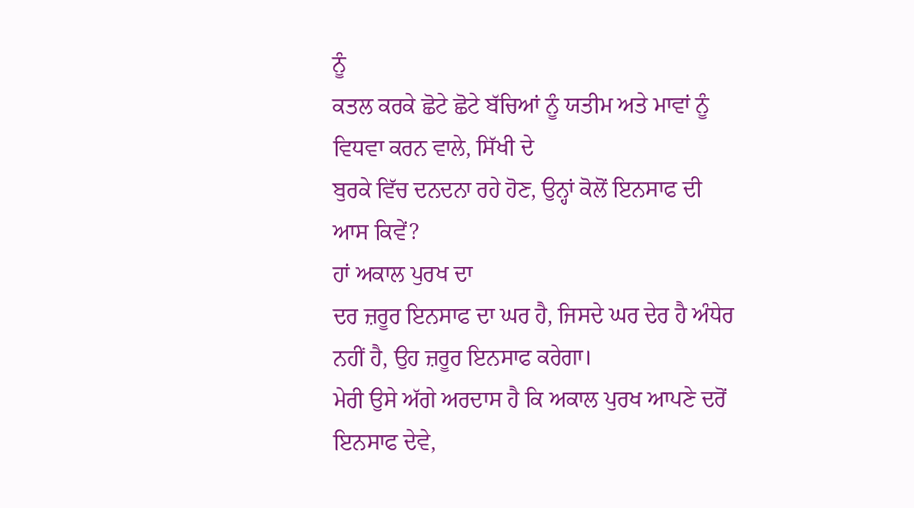ਨੂੰ
ਕਤਲ ਕਰਕੇ ਛੋਟੇ ਛੋਟੇ ਬੱਚਿਆਂ ਨੂੰ ਯਤੀਮ ਅਤੇ ਮਾਵਾਂ ਨੂੰ ਵਿਧਵਾ ਕਰਨ ਵਾਲੇ, ਸਿੱਖੀ ਦੇ
ਬੁਰਕੇ ਵਿੱਚ ਦਨਦਨਾ ਰਹੇ ਹੋਣ, ਉਨ੍ਹਾਂ ਕੋਲੋਂ ਇਨਸਾਫ ਦੀ ਆਸ ਕਿਵੇਂ?
ਹਾਂ ਅਕਾਲ ਪੁਰਖ ਦਾ
ਦਰ ਜ਼ਰੂਰ ਇਨਸਾਫ ਦਾ ਘਰ ਹੈ, ਜਿਸਦੇ ਘਰ ਦੇਰ ਹੈ ਅੰਧੇਰ ਨਹੀਂ ਹੈ, ਉਹ ਜ਼ਰੂਰ ਇਨਸਾਫ ਕਰੇਗਾ।
ਮੇਰੀ ਉਸੇ ਅੱਗੇ ਅਰਦਾਸ ਹੈ ਕਿ ਅਕਾਲ ਪੁਰਖ ਆਪਣੇ ਦਰੋਂ ਇਨਸਾਫ ਦੇਵੇ,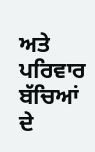ਅਤੇ ਪਰਿਵਾਰ ਬੱਚਿਆਂ
ਦੇ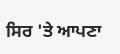ਸਿਰ 'ਤੇ ਆਪਣਾ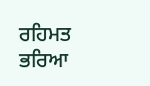ਰਹਿਮਤ ਭਰਿਆ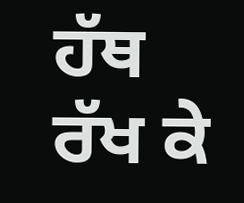ਹੱਥ ਰੱਖ ਕੇ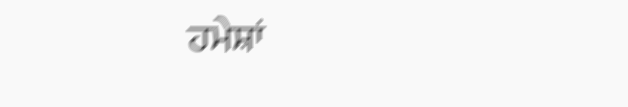ਹਮੇਸ਼ਾਂ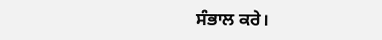ਸੰਭਾਲ ਕਰੇ।